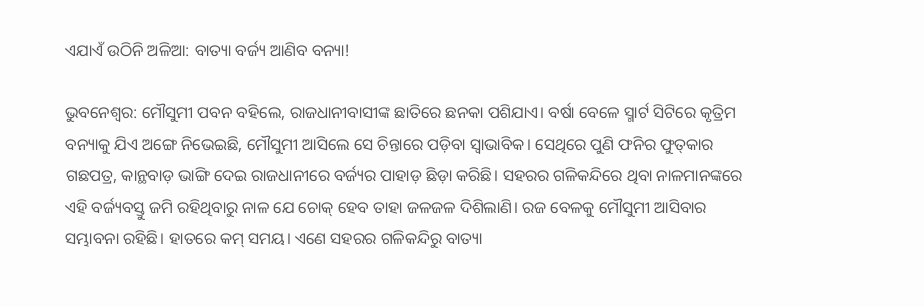ଏଯାଏଁ ଉଠିନି ଅଳିଆ: ବାତ୍ୟା ବର୍ଜ୍ୟ ଆଣିବ ବନ୍ୟା!

ଭୁବନେଶ୍ବର: ମୌସୁମୀ ପବନ ‌ବହିଲେ, ରାଜଧାନୀବାସୀଙ୍କ ଛାତିରେ ଛନକା ପଶିଯାଏ। ବର୍ଷା ବେଳେ ସ୍ମାର୍ଟ ସିଟିରେ କୃତ୍ରିମ ବନ୍ୟାକୁ ଯିଏ ଅଙ୍ଗେ ନିଭେଇଛି, ମୌସୁମୀ ଆସିଲେ ସେ ଚିନ୍ତାରେ ପଡ଼ିବା ସ୍ବାଭାବିକ। ସେଥିରେ ପୁଣି ଫନିର ଫୁତ୍‌କାର ଗଛପତ୍ର, କାନ୍ଥବାଡ଼ ଭାଙ୍ଗି ଦେଇ ରାଜଧାନୀରେ ବର୍ଜ୍ୟର ପାହାଡ଼ ଛିଡ଼ା କରିଛି। ସହରର ଗଳିକନ୍ଦିରେ ଥିବା ନାଳମାନଙ୍କରେ ଏହି ବର୍ଜ୍ୟବସ୍ତୁ ଜମି ରହିଥିବାରୁ ନାଳ ଯେ ଚୋକ୍‌ ହେବ ତାହା ଜଳଜଳ ଦିଶିଲାଣି। ରଜ ବେଳକୁ ମୌସୁମୀ ଆସିବାର ସମ୍ଭାବନା ରହିଛି। ହାତରେ କମ୍‌ ସମୟ। ଏଣେ ସହରର ଗଳିକନ୍ଦିରୁ ବାତ୍ୟା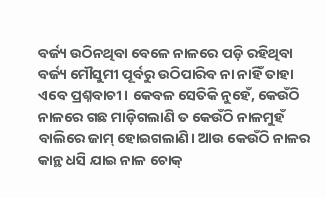ବର୍ଜ୍ୟ ଉଠିନଥିବା ବେଳେ ନାଳରେ ପଡ଼ି ରହିଥିବା ବର୍ଜ୍ୟ ମୌସୁମୀ ପୂର୍ବରୁ ଉଠିପାରିବ ନା ନାହିଁ ତାହା ଏବେ ପ୍ରଶ୍ନବାଚୀ। କେବଳ ସେତିକି ନୁହେଁ, କେଉଁଠି ନାଳରେ ଗଛ ମାଡ଼ିଗଲାଣି ତ କେଉଁଠି ନାଳମୁହଁ ବାଲିରେ ଜାମ୍‌ ହୋଇଗଲାଣି। ଆଉ କେଉଁଠି ନାଳର କାନ୍ଥ ଧସି ଯାଇ ନାଳ ଚୋକ୍‌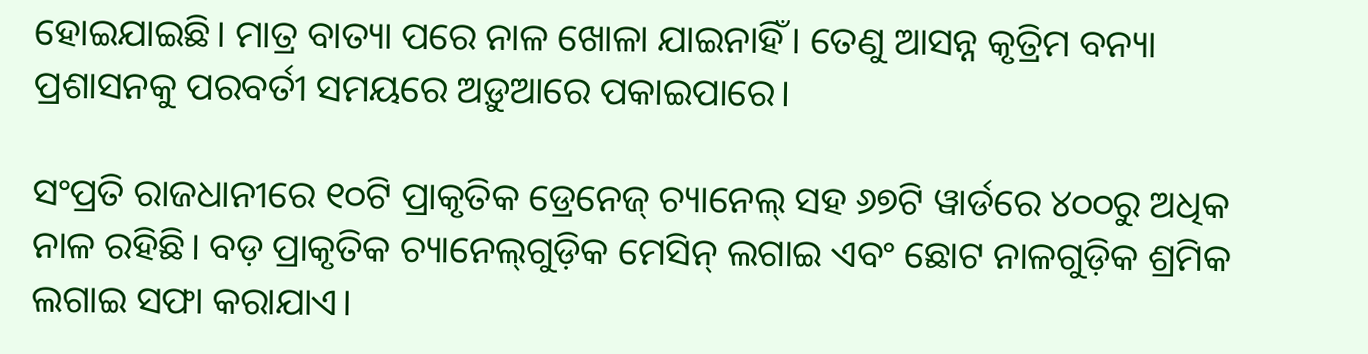ହୋଇଯାଇଛି। ମାତ୍ର ବାତ୍ୟା ପରେ ନାଳ ଖୋଳା ଯାଇନାହିଁ। ତେଣୁ ଆସନ୍ନ କୃତ୍ରିମ ବନ୍ୟା ପ୍ରଶାସନକୁ ପରବର୍ତୀ ସମୟରେ ଅଡ଼ୁଆରେ ପକାଇପାରେ।

ସଂପ୍ରତି ରାଜଧାନୀରେ ୧୦ଟି ପ୍ରାକୃତିକ ଡ୍ରେନେଜ୍‌ ଚ୍ୟାନେଲ୍‌ ସହ ୬୭ଟି ୱାର୍ଡରେ ୪୦୦ରୁ ଅଧିକ ନାଳ ରହିଛି। ବଡ଼ ପ୍ରାକୃତିକ ଚ୍ୟାନେଲ୍‌ଗୁଡ଼ିକ ମେସିନ୍‌ ଲଗାଇ ଏବଂ ଛୋଟ ନାଳଗୁଡ଼ିକ ଶ୍ରମିକ ଲଗାଇ ସଫା କରାଯାଏ।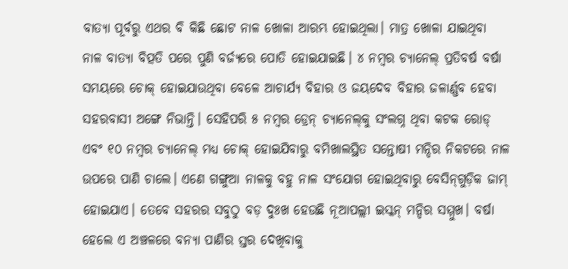ବାତ୍ୟା ପୂର୍ବରୁ ଏଥର ବି କିଛି ଛୋଟ ନାଳ ଖୋଳା ଆରମ୍ଭ‌ ହୋଇଥିଲା। ମାତ୍ର ଖୋଳା ଯାଇଥିବା ନାଳ ବାତ୍ୟା ବିତ୍ପତି ପରେ ପୁଣି ବର୍ଜ୍ୟରେ ପୋତି ହୋଇଯାଇଛି। ୪ ନମ୍ବର ଚ୍ୟାନେଲ୍‌ ପ୍ରତିବର୍ଷ ବର୍ଷା ସମୟରେ ଚୋକ୍‌ ହୋଇଯାଉଥିବା ବେଳେ ଆଚାର୍ଯ୍ୟ ବିହାର ଓ ଜୟଦେବ ବିହାର ଜଳାର୍ଣ୍ଣବ ହେବା ସହରବାସୀ ଅଙ୍ଗେ ନିଭାନ୍ତି। ସେହିପରି ୫ ନମ୍ବର ଡ୍ରେନ୍ ‌ଚ୍ୟାନେଲ୍‌କୁ ସଂଲଗ୍ନ ଥିବା କଟକ ରୋଡ୍‌ ଏବଂ ୧୦ ନମ୍ବର ଚ୍ୟାନେଲ୍‌ ମଧ୍ୟ ଚୋକ୍‌ ହୋଇଯିବାରୁ ବମିଖାଲସ୍ଥିତ ସନ୍ତୋଷୀ ମନ୍ଦିର ନିକଟରେ ନାଳ ଉପରେ ପାଣି ଚାଲେ। ଏଣେ ଗଙ୍ଗୁଆ ନାଳକୁ ବହୁ ନାଳ ସଂଯୋଗ ହୋଇଥିବାରୁ ବେସିନ୍‌ଗୁଡ଼ିକ ଜାମ୍‌ ହୋଇଯାଏ। ତେବେ ସହରର ସବୁଠୁ ବଡ଼ ଦୁଃଖ ହେଉଛି ନୂଆପଲ୍ଲୀ ଇସ୍କନ୍‌ ମନ୍ଦିର ସମ୍ମୁଖ। ବର୍ଷା ହେଲେ ଏ ଅଞ୍ଚଳରେ ବନ୍ୟା ପାଣିର ସ୍ତର ଦେଖିବାକୁ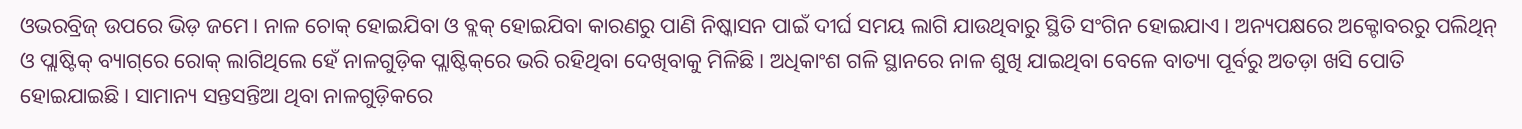ଓଭରବ୍ରିଜ୍‌ ଉପରେ ଭିଡ଼ ଜମେ। ନାଳ ଚୋକ୍‌ ହୋଇଯିବା ଓ ବ୍ଲକ୍‌ ହୋଇଯିବା କାରଣରୁ ପାଣି ନିଷ୍କାସନ ପାଇଁ ଦୀର୍ଘ ସମୟ ଲାଗି ଯାଉଥିବାରୁ ସ୍ଥିତି ସଂଗିନ ହୋଇଯାଏ। ଅନ୍ୟପକ୍ଷରେ ଅକ୍ଟୋବରରୁ ପଲିଥିନ୍‌ ଓ ପ୍ଲାଷ୍ଟିକ୍‌ ବ୍ୟାଗ୍‌ରେ ରୋକ୍‌ ଲାଗିଥିଲେ ହେଁ ନାଳଗୁଡ଼ିକ ପ୍ଲାଷ୍ଟିକ୍‌ରେ ଭରି ରହିଥିବା ଦେଖିବାକୁ ମିଳିଛି। ଅଧିକାଂଶ ଗଳି ସ୍ଥାନରେ ନାଳ ଶୁଖି ଯାଇଥିବା ବେଳେ ବାତ୍ୟା ପୂର୍ବରୁ ଅତଡ଼ା ଖସି ପୋତି ହୋଇଯାଇଛି। ସାମାନ୍ୟ ସନ୍ତସନ୍ତିଆ ଥିବା ନାଳଗୁଡ଼ିକରେ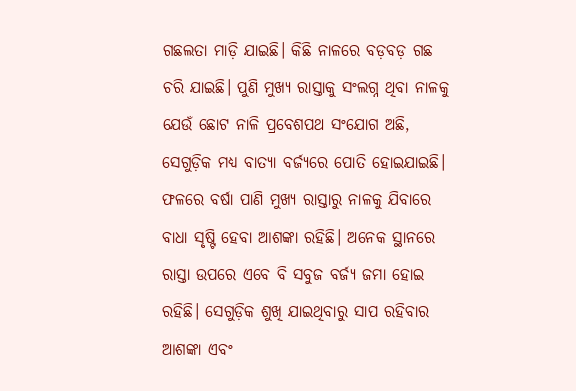ଗଛଲତା ମାଡ଼ି ଯାଇଛି। କିଛି ନାଳରେ ବଡ଼ବଡ଼ ଗଛ ଚରି ଯାଇଛି। ପୁଣି ମୁଖ୍ୟ ରାସ୍ତାକୁ ସଂଲଗ୍ନ ଥିବା ନାଳକୁ ଯେଉଁ ଛୋଟ ନାଳି ପ୍ରବେଶପଥ ସଂଯୋଗ ଅଛି, ସେଗୁଡ଼ିକ ମଧ୍ୟ ବାତ୍ୟା ବର୍ଜ୍ୟରେ ପୋତି ହୋଇଯାଇଛି। ଫଳରେ ବର୍ଷା ପାଣି ମୁଖ୍ୟ ରାସ୍ତାରୁ ନାଳକୁ ଯିବାରେ ବାଧା ସୃଷ୍ଟି ହେବା ଆଶଙ୍କା ରହିଛି। ଅନେକ ସ୍ଥାନରେ ରାସ୍ତା ଉପରେ ଏବେ ବି ସବୁଜ ବର୍ଜ୍ୟ ଜମା ହୋଇ ରହିଛି। ସେଗୁଡ଼ିକ ଶୁଖି ଯାଇଥିବାରୁ ସାପ ରହିବାର ଆଶଙ୍କା ଏବଂ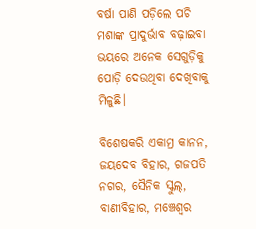ବର୍ଷା ପାଣି ପଡ଼ିଲେ ପଚି ମଶାଙ୍କ ପ୍ରାଦୁର୍ଭାବ ବଢ଼ାଇବା ଭୟରେ ଅନେକ ସେଗୁଡ଼ିକୁ ପୋଡ଼ି ଦେଉଥିବା ଦେଖିବାକୁ ମିଳୁଛି।

ବିଶେଷକରି ଏକାମ୍ର କାନନ, ଜୟଦେବ ବିହାର, ଗଜପତି ନଗର, ସୈନିକ ସ୍କୁଲ୍‌, ବାଣୀବିହାର, ମଞ୍ଚେଶ୍ବର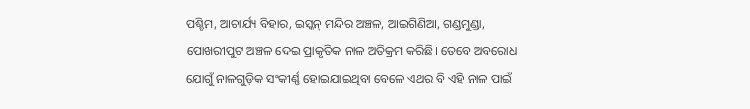ପଶ୍ଚିମ, ଆଚାର୍ଯ୍ୟ ବିହାର, ଇସ୍କନ୍‌ ମନ୍ଦିର ଅଞ୍ଚଳ, ଆଇଗିଣିଆ, ଗଣ୍ଡମୁଣ୍ଡା, ପୋଖରୀପୁଟ ଅଞ୍ଚଳ ଦେଇ ପ୍ରାକୃତିକ ନାଳ ଅତିକ୍ରମ କରିଛି। ତେବେ ଅବରୋଧ ଯୋଗୁଁ ନାଳଗୁଡ଼ିକ ସଂକୀର୍ଣ୍ଣ ହୋଇଯାଇଥିବା ବେଳେ ଏଥର ବି ଏହି ନାଳ ପାଇଁ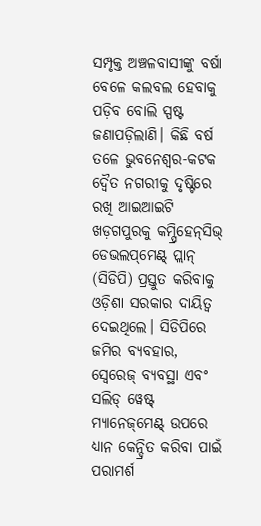ସମ୍ପୃକ୍ତ ଅଞ୍ଚଳବାସୀଙ୍କୁ ବର୍ଷା ବେଳେ କଲବଲ ହେବାକୁ ପଡ଼ି‌ବ ବୋଲି ସ୍ପଷ୍ଟ ଜଣାପଡ଼ିଲାଣି। କିଛି ବର୍ଷ ତଳେ ଭୁବନେଶ୍ବର-କଟକ ଦ୍ବୈତ ନଗରୀକୁ ଦୃଷ୍ଟିରେ ରଖି ଆଇଆଇଟି ଖଡ଼ଗପୁରକୁ କମ୍ପ୍ରିହେନ୍‌ସିଭ୍‌ ଡେଭଲପ୍‌ମେଣ୍ଟ୍‌ ପ୍ଲାନ୍‌ (ସିଡିପି) ପ୍ରସ୍ତୁତ କରିବାକୁ ଓଡ଼ିଶା ସରକାର ଦାୟିତ୍ବ ଦେଇଥିଲେ। ସିଡିପିରେ ଜମିର ବ୍ୟବହାର, ସ୍ବେରେଜ୍‌ ବ୍ୟବସ୍ଥା ଏବଂ ସଲିଡ୍‌ ୱେଷ୍ଟ୍‌ ମ୍ୟାନେଜ୍‌ମେଣ୍ଟ୍‌ ଉପରେ ଧ୍ୟାନ କେନ୍ଦ୍ରିତ କରିବା ପାଇଁ ପରାମର୍ଶ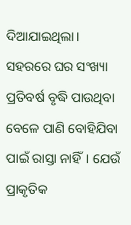ଦିଆଯାଇଥିଲା। ସହରରେ ଘର ସଂଖ୍ୟା ପ୍ରତିବର୍ଷ ବୃଦ୍ଧି ପାଉଥିବା ବେଳେ ପାଣି ବୋହିଯିବା ପାଇଁ ରାସ୍ତା ନାହିଁ। ଯେଉଁ ପ୍ରାକୃତିକ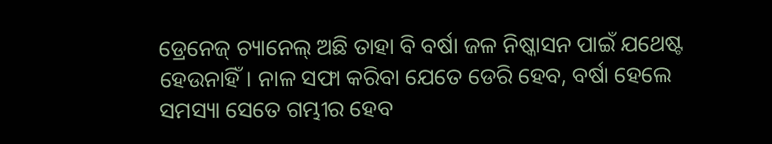ଡ୍ରେନେଜ୍‌ ଚ୍ୟାନେଲ୍‌ ଅଛି ତାହା ବି ବର୍ଷା ଜଳ ନିଷ୍କାସନ ପାଇଁ ଯଥେଷ୍ଟ ହେଉନାହିଁ। ନାଳ ସଫା କରିବା ଯେତେ ଡେରି ହେବ, ବର୍ଷା ହେଲେ ସମସ୍ୟା ସେତେ ଗମ୍ଭୀର ହେବ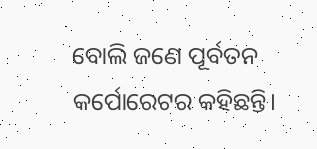ବୋଲି ଜଣେ ପୂର୍ବତନ କର୍ପୋରେଟର କହିଛନ୍ତି।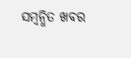ସମ୍ବନ୍ଧିତ ଖବର